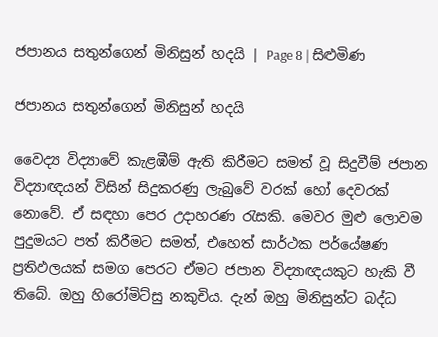ජපානය සතුන්ගෙන් මිනිසුන් හදයි | Page 8 | සිළුමිණ

ජපානය සතුන්ගෙන් මිනිසුන් හදයි

වෛද්‍ය විද්‍යාවේ කැළඹීම් ඇති කිරීමට සමත් වූ සිදුවීම් ජපාන විද්‍යාඥයන් විසින් සිදුකරණු ලැබුවේ වරක් හෝ දෙවරක් නොවේ. ඒ සඳහා පෙර උදාහරණ රැසකි. මෙවර මුළු ලොවම පුදුමයට පත් කිරීමට සමත්, එහෙත් සාර්ථක පර්යේෂණ ප්‍රතිඵලයක් සමග පෙරට ඒමට ජපාන විද්‍යාඥයකුට හැකි වී තිබේ. ඔහු හිරෝමිට්සු නකුචිය. දැන් ඔහු මිනිසුන්ට බද්ධ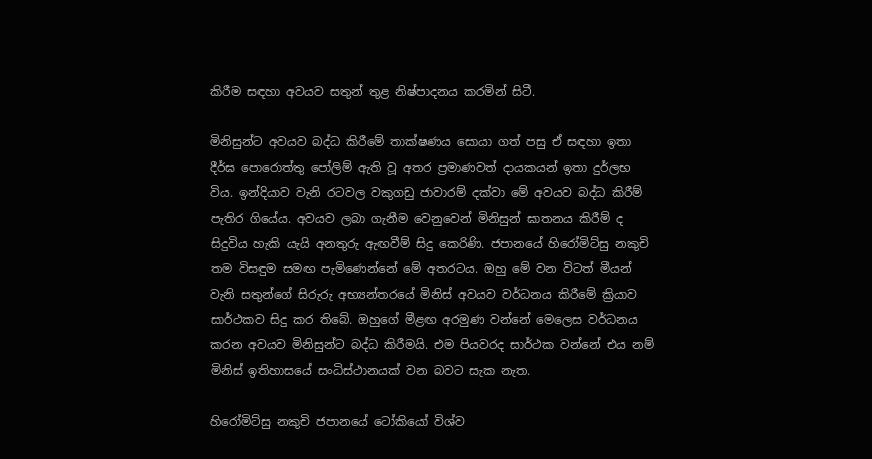කිරීම සඳහා අවයව සතුන් තුළ නිෂ්පාදනය කරමින් සිටී.

මිනිසුන්ට අවයව බද්ධ කිරීමේ තාක්ෂණය සොයා ගත් පසු ඒ සඳහා ඉතා දීර්ඝ පොරොත්තු පෝලිම් ඇති වූ අතර ප්‍රමාණවත් දායකයන් ඉතා දුර්ලභ විය. ඉන්දියාව වැනි රටවල වකුගඩු ජාවාරම් දක්වා මේ අවයව බද්ධ කිරීම් පැතිර ගියේය. අවයව ලබා ගැනීම වෙනුවෙන් මිනිසුන් ඝාතනය කිරීම් ද සිදුවිය හැකි යැයි අනතුරු ඇඟවීම් සිදු කෙරිණි. ජපානයේ හිරෝමිට්සු නකුචි තම විසඳුම සමඟ පැමිණෙන්නේ මේ අතරටය. ඔහු මේ වන විටත් මීයන් වැනි සතුන්ගේ සිරුරු අභ්‍යන්තරයේ මිනිස් අවයව වර්ධනය කිරීමේ ක්‍රියාව සාර්ථකව සිදු කර තිබේ. ඔහුගේ මීළඟ අරමුණ වන්නේ මෙලෙස වර්ධනය කරන අවයව මිනිසුන්ට බද්ධ කිරීමයි. එම පියවරද සාර්ථක වන්නේ එය නම් මිනිස් ඉතිහාසයේ සංධිස්ථානයක් වන බවට සැක නැත.

හිරෝමිට්සු නකුචි ජපානයේ ටෝකියෝ විශ්ව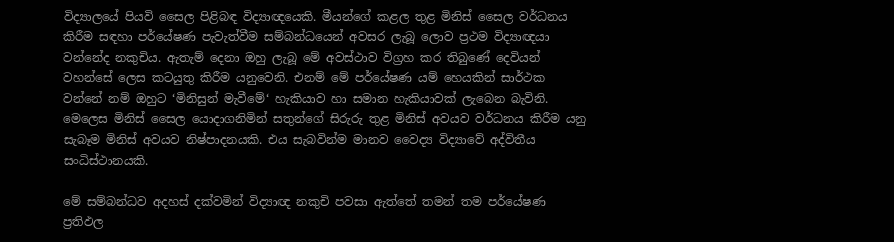විද්‍යාලයේ පියවි සෛල පිළිබඳ විද්‍යාඥයෙකි. මීයන්ගේ කළල තුළ මිනිස් සෛල වර්ධනය කිරීම සඳහා පර්යේෂණ පැවැත්වීම සම්බන්ධයෙන් අවසර ලැබූ ලොව ප්‍රථම විද්‍යාඥයා වන්නේද නකුචිය. ඇතැම් දෙනා ඔහු ලැබූ මේ අවස්ථාව විග්‍රහ කර තිබුණේ දෙවියන් වහන්සේ ලෙස කටයුතු කිරීම යනුවෙනි. එනම් මේ පර්යේෂණ යම් හෙයකින් සාර්ථක වන්නේ නම් ඔහුට ‘මිනිසුන් මැවීමේ‘ හැකියාව හා සමාන හැකියාවක් ලැබෙන බැවිනි. මෙලෙස මිනිස් සෛල යොදාගනිමින් සතුන්ගේ සිරුරු තුළ මිනිස් අවයව වර්ධනය කිරීම යනු සැබෑම මිනිස් අවයව නිෂ්පාදනයකි. එය සැබවින්ම මානව වෛද්‍ය විද්‍යාවේ අද්විතීය සංධිස්ථානයකි.

මේ සම්බන්ධව අදහස් දක්වමින් විද්‍යාඥ නකුචි පවසා ඇත්තේ තමන් තම පර්යේෂණ ප්‍රතිඵල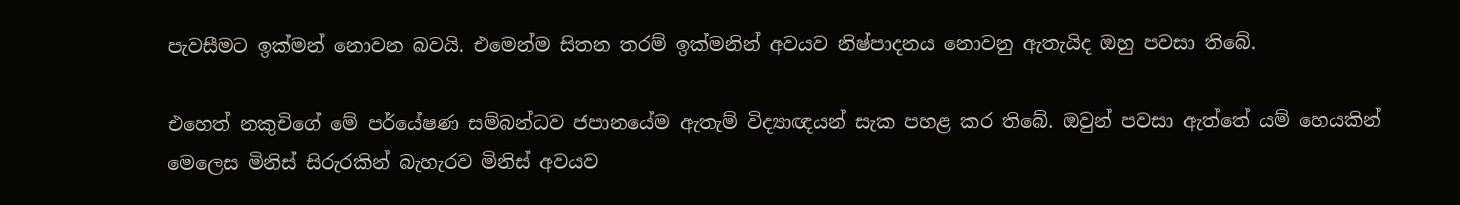පැවසීමට ඉක්මන් නොවන බවයි. එමෙන්ම සිතන තරම් ඉක්මනින් අවයව නිෂ්පාදනය නොවනු ඇතැයිද ඔහු පවසා තිබේ.

එහෙත් නකුචිගේ මේ පර්යේෂණ සම්බන්ධව ජපානයේම ඇතැම් විද්‍යාඥයන් සැක පහළ කර තිබේ. ඔවුන් පවසා ඇත්තේ යම් හෙයකින් මෙලෙස මිනිස් සිරුරකින් බැහැරව මිනිස් අවයව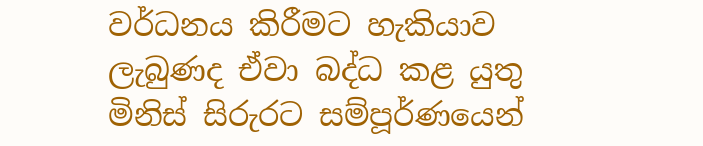වර්ධනය කිරීමට හැකියාව ලැබුණද ඒවා බද්ධ කළ යුතු මිනිස් සිරුරට සම්පූර්ණයෙන්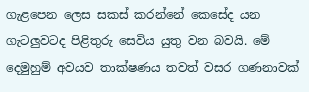ගැළපෙන ලෙස සකස් කරන්නේ කෙසේද යන ගැටලුවටද පිළිතුරු සෙවිය යුතු වන බවයි. මේ දෙමුහුම් අවයව තාක්ෂණය තවත් වසර ගණනාවක්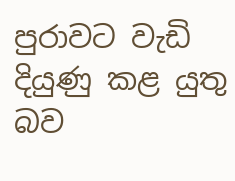පුරාවට වැඩි දියුණු කළ යුතු බව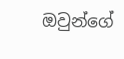ඔවුන්ගේ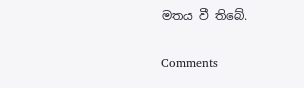මතය වී තිබේ.

Comments